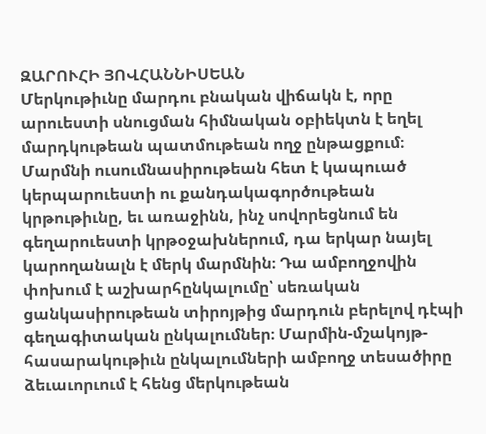ԶԱՐՈՒՀԻ ՅՈՎՀԱՆՆԻՍԵԱՆ
Մերկութիւնը մարդու բնական վիճակն է, որը արուեստի սնուցման հիմնական օբիեկտն է եղել մարդկութեան պատմութեան ողջ ընթացքում։ Մարմնի ուսումնասիրութեան հետ է կապուած կերպարուեստի ու քանդակագործութեան կրթութիւնը, եւ առաջինն, ինչ սովորեցնում են գեղարուեստի կրթօջախներում, դա երկար նայել կարողանալն է մերկ մարմնին։ Դա ամբողջովին փոխում է աշխարհընկալումը՝ սեռական ցանկասիրութեան տիրոյթից մարդուն բերելով դէպի գեղագիտական ընկալումներ։ Մարմին-մշակոյթ-հասարակութիւն ընկալումների ամբողջ տեսածիրը ձեւաւորւում է հենց մերկութեան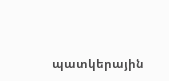պատկերային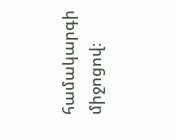համակարգի միջոցով։